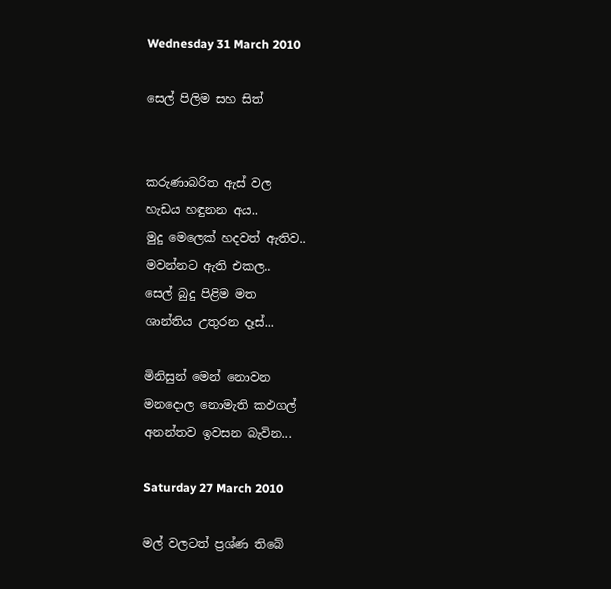Wednesday 31 March 2010

සෙල් පිලිම සහ සිත්


කරුණාබරිත ඇස් වල
හැඩය හඳුනන අය..
මුදු මෙලෙක් හදවත් ඇතිව..
මවන්නට ඇති එකල..
සෙල් බුදු පිළිම මත
ශාන්තිය උතුරන දෑස්...

මිනිසුන් මෙන් නොවන
මනදොල නොමැති කඵගල්
අනන්තව ඉවසන බැවින...

Saturday 27 March 2010

මල් වලටත් ප්‍රශ්ණ තිබේ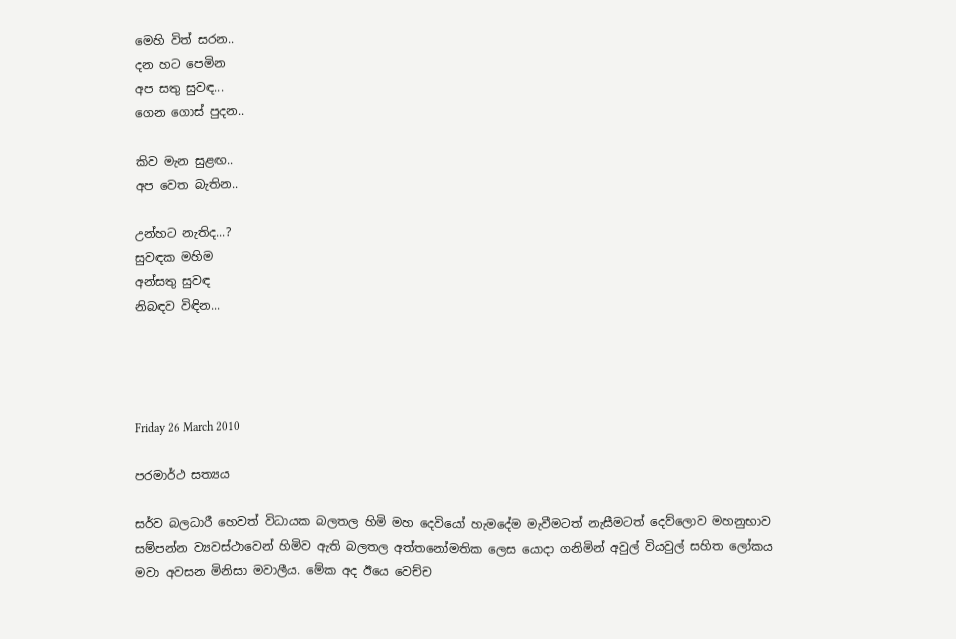මෙහි විත් සරන..
දන හට පෙමින
අප සතු සුවඳ...
ගෙන ගොස් පුදන..

කිව මැන සුළඟ..
අප වෙත බැතින..

උන්හට නැතිද...?
සුවඳක මහිම
අන්සතු සුවඳ
නිබඳව විඳින...




Friday 26 March 2010

පරමාර්ථ සත්‍යය

සර්ව බලධාරී හෙවත් විධායක බලතල හිමි මහ දෙවියෝ හැමදේම මැවීමටත් නැසීමටත් දෙව්ලොව මහනුභාව සම්පන්න ව්‍යවස්ථාවෙන් හිමිව ඇති බලතල අත්තනෝමතික ලෙස යොදා ගනිමින් අවුල් වියවුල් සහිත ‍ලෝකය මවා අවසන මිනිසා මවාලීය. මේක අද ඊයෙ වෙච්ච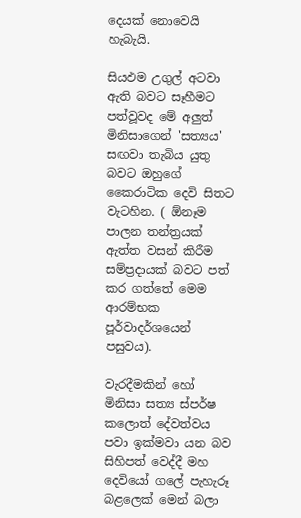දෙයක් නොවෙයි හැබැයි.

සියඵම උගුල් අටවා ඇති බවට සෑහීමට පත්වූවද මේ අලුත් මිනිසාගෙන් 'සත්‍යය' සඟවා තැබිය යුතු බවට ඔහුගේ කෛරාටික දෙවි සිතට වැටහින. ( ඕනෑම පාලන තන්ත්‍රයක් ඇත්ත වසන් කිරීම සම්ප්‍රදායක් බවට පත් කර ගත්තේ මෙම ආරම්භක පූර්වාදර්ශයෙන් පසුවය).

වැරදීමකින් හෝ මිනිසා සත්‍ය ස්පර්ෂ ක‍ලොත් දේවත්වය පවා ඉක්මවා යන බව සිහිපත් වෙද්දී මහ දෙවියෝ ගලේ පැහැරූ බළලෙක් මෙන් බලා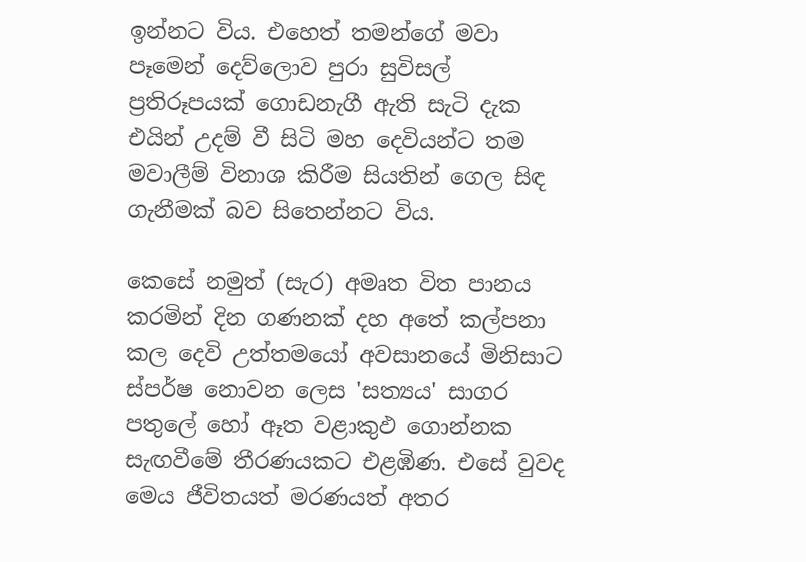ඉන්නට විය. එහෙත් තමන්ගේ මවා පෑමෙන් දෙව්ලොව පුරා සුවිසල් ප්‍රතිරූපයක් ගොඩනැගී ඇති සැටි දැක එයින් උදම් වී සිටි මහ දෙවියන්ට තම මවාලීම් විනාශ කිරීම සියතින් ගෙල සිඳ ගැනීමක් බව සිතෙන්නට විය.

කෙසේ නමුත් (සැර) අමෘත විත පානය කරමින් දින ගණනක් දහ අතේ කල්පනා කල දෙවි උත්තමයෝ අවසානයේ මිනිසාට ස්පර්ෂ නොවන ලෙස 'සත්‍යය' සාගර පතුලේ හෝ ඈත වළාකුඵ ගොන්නක සැඟවීමේ තීරණයකට එළඹිණ. එසේ වුවද මෙය ජීවිතයත් මරණයත් අතර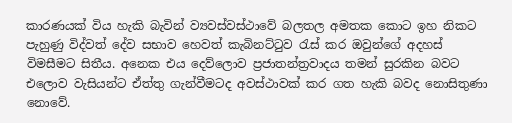කාරණයක් විය හැකි බැවින් ව්‍යවස්වස්ථාවේ බලතල අමතක කොට ඉහ නිකට පැහුණු විද්වත් දේව සභාව හෙවත් කැබිනට්ටුව රැස් කර ඔවු‍න්ගේ අදහස් විමසීමට සිතීය. අනෙක එය දෙව්ලොව ප්‍රජාතන්ත්‍රවාදය තමන් සුරකින බවට එලොව වැසියන්ට ඒත්තු ගැන්වීමටද අවස්ථාවක් කර ගත හැකි බවද නොසිතුණා නොවේ.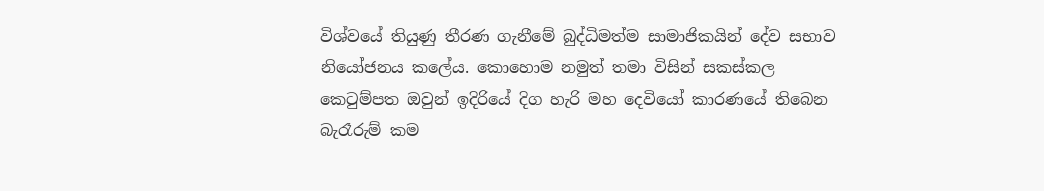විශ්වයේ තියුණු තීරණ ගැනීමේ බුද්ධිමත්ම සාමාජිකයින් දේව සභාව නියෝජනය කලේය. කොහොම නමුත් තමා විසින් සකස්කල කෙටුම්පත ඔවුන් ඉදිරියේ දිග හැරි මහ දෙවියෝ කාරණයේ තිබෙන බැරෑරුම් කම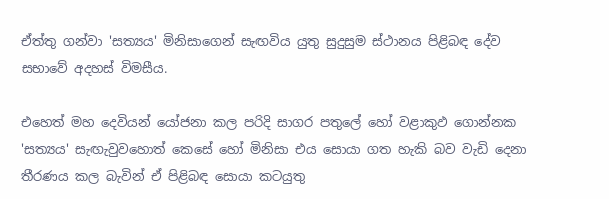ඒත්තු ගන්වා 'සත්‍යය' මිනිසාගෙන් සැඟවිය යුතු සුදුසුම ස්ථානය පිළිබඳ දේව සභාවේ අදහස් විමසීය.

එහෙත් මහ දෙවියන් යෝජනා කල පරිදි සාගර පතුලේ හෝ වළාකුඵ ගොන්නක 'සත්‍යය' සැඟැවුවහොත් කෙසේ හෝ මිනිසා එය සොයා ගත හැකි බව වැඩි දෙනා තීරණය කල බැවින් ඒ පිළිබඳ සොයා කටයුතු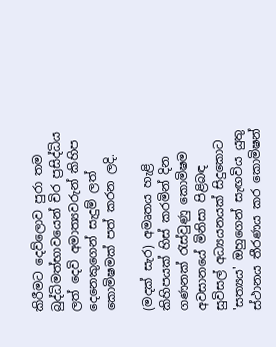කිරීමට දෙව්ලොව පුරා තම බුද්ධිමත්භාවයෙන් චිර ප්‍රසිද්ධිය ලත් දෙවි අමාත්‍යවරුන් කිහිප දෙනෙකුගෙන් සැදුම් ලත් කොමිෂමක් පත් කරන ලදි.

(මදක් සැර) අමෘතය හැළි කිහිපයක් හිස් කරමින් දින ගණනක් රැස්වුණු කොමිෂම අවසානයේ මිනිසා පිළිබඳ සුවිසල් අධ්‍යයනයක් සිදුකොට 'සත්‍ය‍ය' ඔහුගෙන් සැඟවිය යුතු ස්ථානය තීරණය කර කොමිෂන්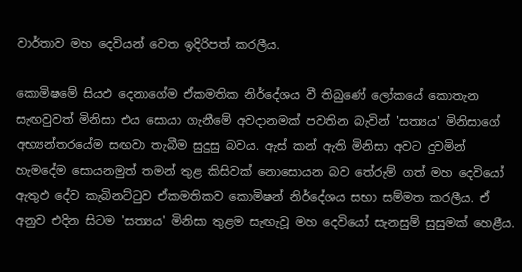වාර්තාව මහ දෙවියන් වෙත ඉදිරිපත් කරලීය.

කොමිෂමේ සියඵ දෙනාගේම ඒකමතික නිර්දේශය වී තිබුණේ ලෝක‍යේ කොතැන සැඟවුවත් මිනිසා එය සොයා ගැනීමේ අවදානමක් පවතින බැවින් 'සත්‍යය' මිනිසාගේ අභ්‍යන්තරයේම සඟවා තැබීම සුදුසු බවය. ඇස් කන් ඇති මිනිසා අවට දුවමින් හැමදේම සොයනමුත් තමන් තුළ කිසිවක් නොසොයන බව තේරුම් ගත් මහ දෙවියෝ ඇතුඵ දේව කැබිනට්ටුව ඒකමතිකව කොමිෂන් නිර්දේශය සභා සම්මත කරලීය. ඒ අනුව එදින සිටම 'සත්‍යය' මිනිසා තුළම සැඟැවූ මහ දෙවියෝ සැනසුම් සුසුමක් හෙළීය.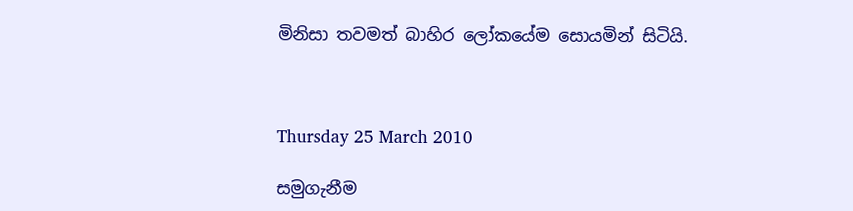මිනිසා තවමත් බාහිර ලෝකයේම සොයමින් සිටියි.



Thursday 25 March 2010

සමුගැනීම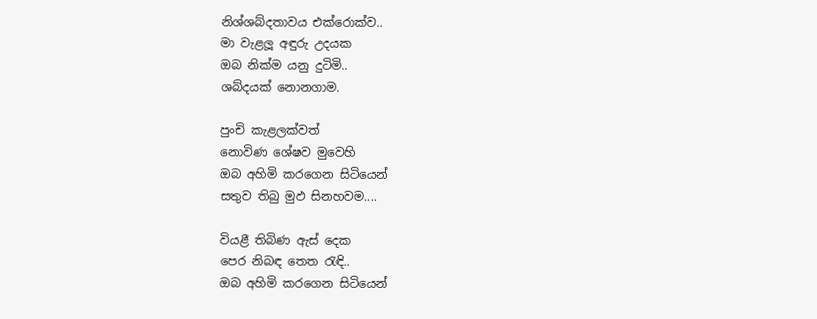නිශ්ශබ්දතාවය එක්රොක්ව..
මා වැළලූ අඳුරු උදයක
ඔබ නික්ම යනු දුටිමි..
ශබ්දයක් නොනගාම.

පුංචි කැළලක්වත්
නොවිණ ශේෂව මුවෙහි
ඔබ අහිමි කරගෙන සිටියෙන්
සතුව තිබු මුඵ සිනහවම....

වියළී තිබිණ ඇස් දෙක
පෙර නිබඳ තෙත රැඳි..
ඔබ අහිමි කරගෙන සිටියෙන්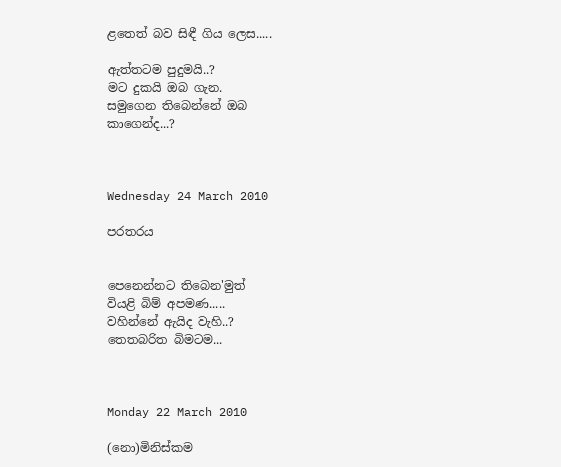ළතෙත් බව සිඳී ගිය ලෙස.....

ඇත්තටම පුදුමයි..?
මට දුකයි ඔබ ගැන.
සමුගෙන තිබෙන්නේ ඔබ
කාගෙන්ද...?



Wednesday 24 March 2010

පරතරය


පෙනෙන්නට තිබෙන'මුත්
වියළි බිම් අපමණ.....
වහින්නේ ඇයිද වැහි..?
තෙතබරිත බිමටම...



Monday 22 March 2010

(නො)මිනිස්කම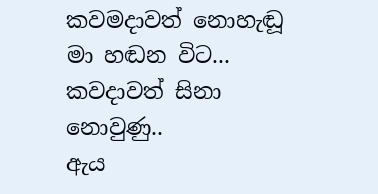කවමදාවත් නොහැඬූ
මා හඬන විට...
කවදාවත් සිනා නොවුණු..
ඇය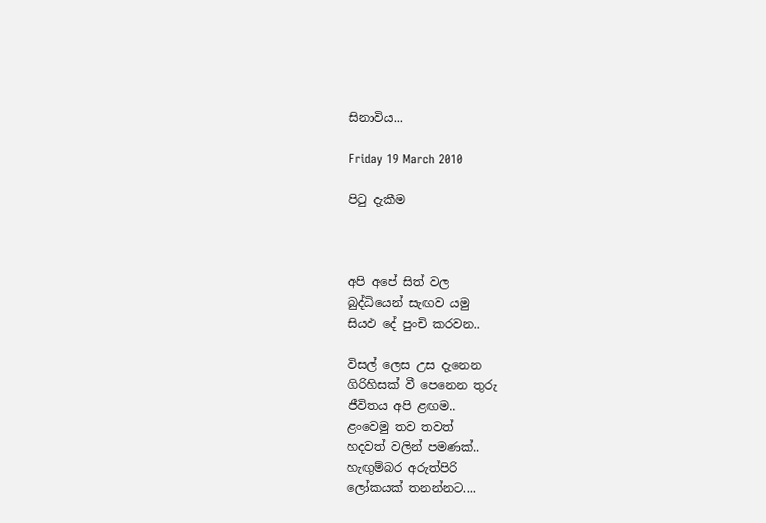සිනාවිය...

Friday 19 March 2010

පිටු දැකීම



අපි අපේ සිත් වල
බුද්ධියෙන් සැඟව යමු
සියඵ දේ පුංචි කරවන..

විසල් ලෙස උස දැනෙන
ගිරිහිසක් වී පෙනෙන තුරු
ජීවිතය අපි ළඟම..
ළංවෙමු තව තවත්
හදවත් වලින් පමණක්..
හැඟුම්බර අරුත්පිරි
ලෝකයක් තනන්නට....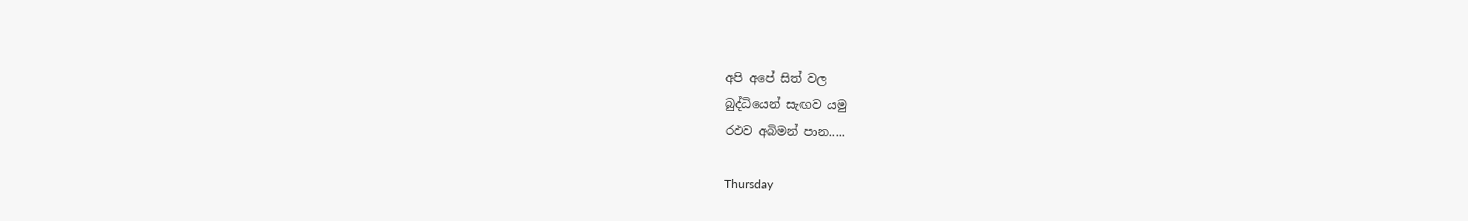අපි අපේ සිත් වල
බුද්ධියෙන් සැඟව යමු
රඵව අබිමන් පාන.....

Thursday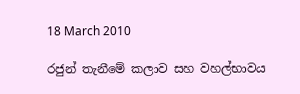18 March 2010

රජුන් තැනීමේ කලාව සහ වහල්භාවය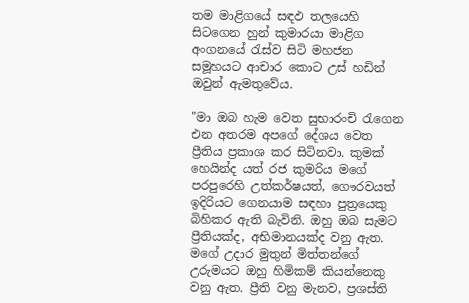තම මාළිගයේ සඳඵ තලයෙහි සිටගෙන හුන් කුමාරයා මාළිග අංගනයේ රැස්ව සිටි මහජන සමූහයට ආචාර ‍කොට උස් හඩින් ඔවුන් ඇමතුවේය.

"මා ඔබ හැම වෙත සුභාරංචි රැගෙන එන අතරම අපගේ දේශය වෙත ප්‍රීතිය ප්‍රකාශ කර සිටිනවා. කුමක් හෙයින්ද යත් රජ කුමරිය ම‍ගේ පරපුරෙහි උත්කර්ෂයත්, ගෞරවයත් ඉදිරියට ගෙනයාම සඳහා පුත්‍රයෙකු බිහිකර ඇති බැවිනි. ඔහු ඔබ සැමට ප්‍රීතියක්ද, අභිමානයක්ද වනු ඇත. මගේ උදාර මුතුන් මිත්තන්ගේ උරුමයට ඔහු හිමිකම් කියන්නෙකු වනු ඇත. ප්‍රීති වනු මැනව, ප්‍රශස්ති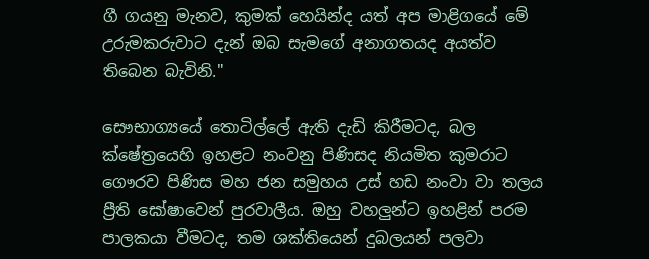ගී ගයනු මැනව, කුමක් හෙයින්ද යත් අප මාළිගයේ මේ උරුමකරුවාට දැන් ඔබ සැමගේ අනාගතයද අයත්ව තිබෙන බැවිනි."

සෞභාග්‍යයේ තොටිල්ලේ ඇති දැඩි කිරීමටද, බල ක්ෂේත්‍රයෙහි ඉහළට නංවනු පිණිසද නියමිත කුමරාට ගෞරව පිණිස මහ ජන සමුහය උස් හඩ නංවා වා තලය ප්‍රීති ‍ඝෝෂාවෙන් පුරවාලීය. ඔහු වහලුන්ට ඉහළින් පරම පාලකයා වීමටද, තම ශක්තියෙන් දුබලයන් පලවා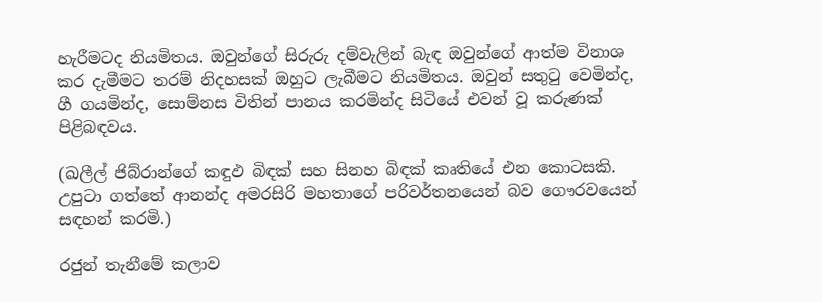හැරීමටද නියමිතය. ඔවුන්ගේ සිරුරු දම්වැලින් බැඳ ඔවුන්ගේ ආත්ම විනාශ කර දැමීමට තරම් නිදහසක් ඔහුට ලැබීමට නියමිතය. ඔවුන් සතුටු වෙමින්ද, ගී ගයමින්ද, සොම්නස විතින් පානය කරමින්ද සිටියේ එවන් වූ කරුණක් පිළිබඳවය.

(ඛලීල් ජිබ්රාන්ගේ කඳුඵ බිඳක් සහ සිනහ බිඳක් කෘතියේ එන ‍කොටසකි. උපුටා ගත්තේ ආනන්ද අමරසිරි මහතාගේ පරිවර්තනයෙන් බව ගෞරවයෙන් සඳහන් කරමි.)

රජුන් තැනීමේ කලාව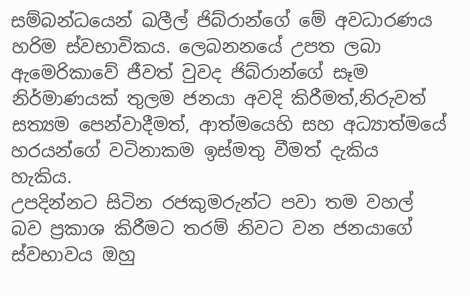සම්බන්ධයෙන් ඛලීල් ජිබ්රාන්ගේ මේ අවධාරණය හරිම ස්වභාවිකය. ලෙබනනයේ උපත ලබා ඇමෙරිකාවේ ජීවත් වුවද ජිබ්රාන්ගේ සෑම නිර්මාණයක් තුලම ජනයා අවදි කිරීමත්,නිරුවත් සත්‍යම පෙන්වාදීමත්, ආත්මයෙහි සහ අධ්‍යාත්මයේ හරයන්ගේ වටිනාකම ඉස්මතු වීමත් දැකිය හැකිය.
උපදින්නට සිටින රජකුමරුන්ට පවා තම වහල් බව ප්‍රකාශ කිරීමට තරම් නිවට වන ජනයාගේ ස්වභාවය ඔහු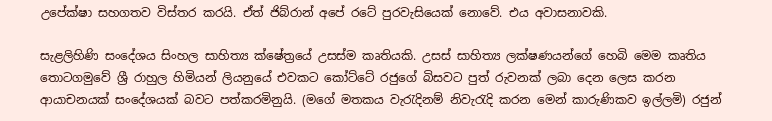උපේක්ෂා සහගතව විස්තර කරයි. ඒත් ජිබ්රාන් අපේ රටේ පුරවැසියෙක් නොවේ. එය අවාසනාවකි.

සැළලිහිණි සංදේශය සිංහල සාහිත්‍ය ක්ෂේත්‍රයේ උසස්ම කෘතියකි. උසස් සාහිත්‍ය ලක්ෂණයන්ගේ හෙබි මෙම කෘතිය තොටගමුවේ ශ්‍රී රාහුල හිමියන් ලියනුයේ එවකට කෝට්ටේ රජුගේ බිසවට පුත් රුවනක් ලබා දෙන ලෙස කරන ආයාචනයක් සංදේශයක් බවට පත්කරමිනුයි. (මගේ මතකය වැරැදිනම් නිවැරැදි කරන මෙන් කාරුණිකව ඉල්ලමි) රජුන්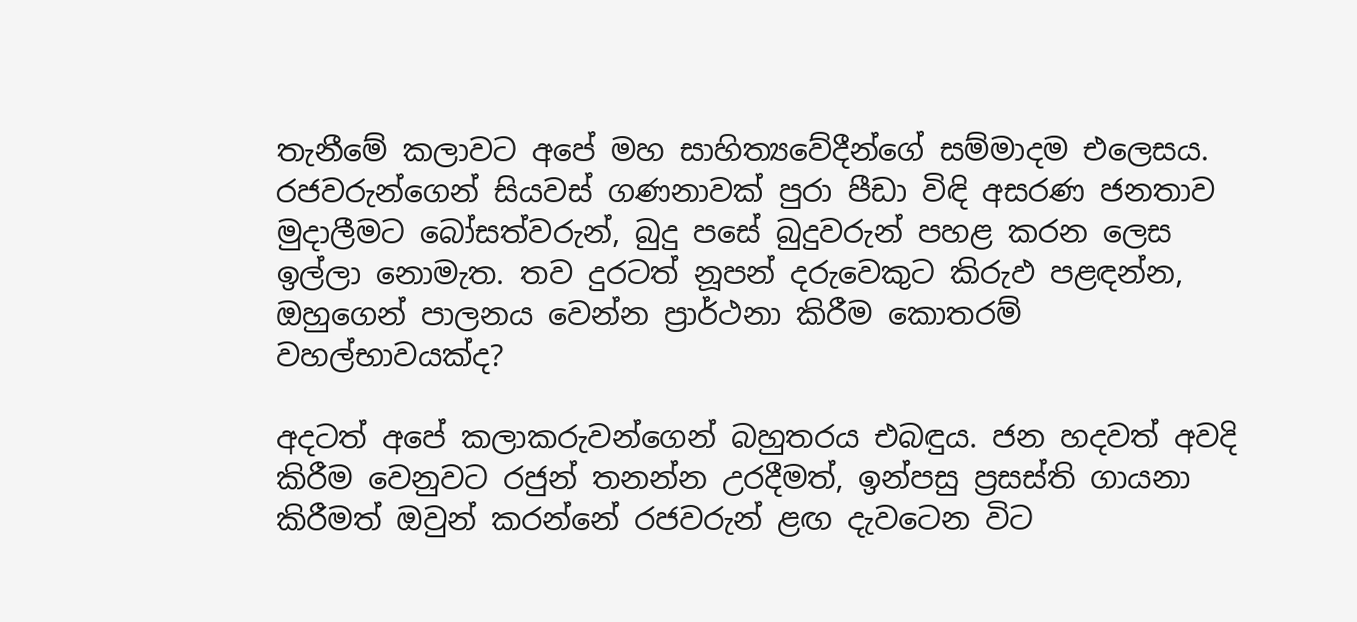තැනීමේ කලාවට අපේ මහ සාහිත්‍යවේදීන්ගේ සම්මාදම එලෙසය. රජවරුන්ගෙන් සියවස් ගණනාවක් පුරා පීඩා විඳි අසරණ ජනතාව මුදාලීමට බෝසත්වරුන්, බුදු පසේ බුදුවරුන් පහළ කරන ලෙස ඉල්ලා නොමැත. තව දුරටත් නූපන් දරුවෙකුට කිරුඵ පළඳන්න, ඔහුගෙන් පාලනය වෙන්න ප්‍රාර්ථනා කිරීම කොතරම් වහල්භාවයක්ද?

අදටත් අපේ කලාකරුවන්ගෙන් බහුතරය එබඳුය. ජන හදවත් අවදි කිරීම වෙනුවට රජුන් තනන්න උරදීමත්, ඉන්පසු ප්‍රසස්ති ගායනා කිරීමත් ඔවුන් කරන්නේ රජවරුන් ළඟ දැවටෙන විට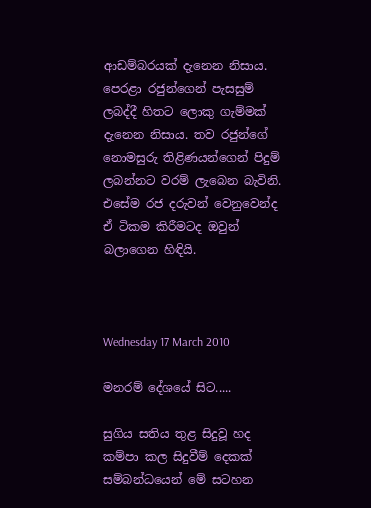ආඩම්බරයක් දැනෙන නිසාය. පෙරළා රජුන්ගෙන් පැසසුම් ලබද්දී හිතට ලොකු ගැම්මක් දැනෙන නිසාය. තව රජුන්ගේ නොමසුරු තිළිණයන්ගෙන් පිදුම් ලබන්නට වරම් ලැබෙන බැවිනි. එසේම රජ දරුවන් වෙනුවෙන්ද ඒ ටිකම කිරීමටද ඔවුන් බලාගෙන හිඳියි.



Wednesday 17 March 2010

මනරම් දේශයේ සිට.....

සුගිය සතිය තුළ සිදුවූ හද කම්පා කල සිදුවීම් දෙකක් සම්බන්ධයෙන් මේ සටහන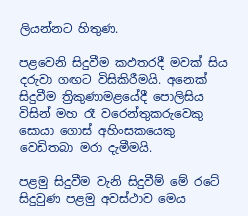ලියන්නට හිතුණ.

පළවෙනි සිදුවීම කඵතරදී මවක් සිය දරුවා ගඟට විසිකිරීමයි. අනෙක් සිදුවීම ත්‍රිකුණාමළයේදී පොලිසිය විසින් මහ රෑ වරෙන්තුකරුවෙකු සොයා ගොස් අහිංසකයෙකු වෙඩිතබා මරා දැමීමයි.

පළමු සිදුවීම වැනි සිදුවීම් මේ රටේ සිදුවුණ පළමු අවස්ථාව මෙය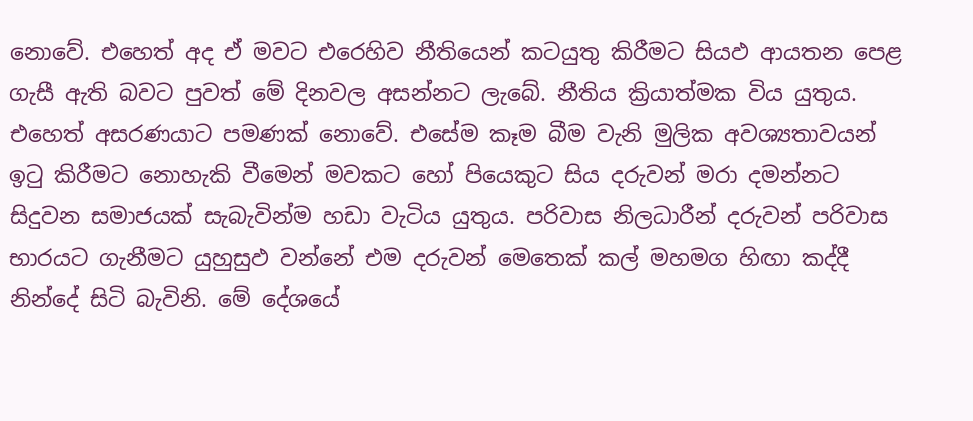නොවේ. එහෙත් අද ඒ මවට එරෙහිව නීතියෙන් කටයුතු කිරීමට සියඵ ආයතන පෙළ ගැසී ඇති බවට පුවත් මේ දිනවල අසන්නට ලැබේ. නීතිය ක්‍රියාත්මක විය යුතුය. එහෙත් අසරණයාට පමණක් නොවේ. එසේම කෑම බීම වැනි මුලික අවශ්‍යතාවයන් ඉටු කිරීමට නොහැකි වීමෙන් මවකට හෝ පියෙකුට සිය දරුවන් මරා දමන්නට සිදුවන සමාජයක් සැබැවින්ම හඩා වැටිය යුතුය. පරිවාස නිලධාරීන් දරුවන් පරිවාස භාරයට ගැනීමට යුහුසුඵ වන්නේ එම දරුවන් මෙතෙක් කල් මහමග හිඟා කද්දී නින්දේ සිටි බැවිනි. මේ දේශයේ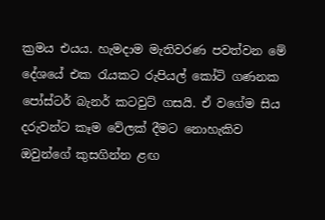ක්‍රමය එයය. හැමදාම මැතිවරණ පවත්වන මේ දේශයේ එක රැයකට රුපියල් කෝටි ගණනක පෝස්ටර් බැනර් කටවුට් ගසයි. ඒ ‍වගේම සිය දරුවන්ට කෑම වේලක් දීමට ‍නොහැකිව ඔවුන්ගේ කුසගින්න ළඟ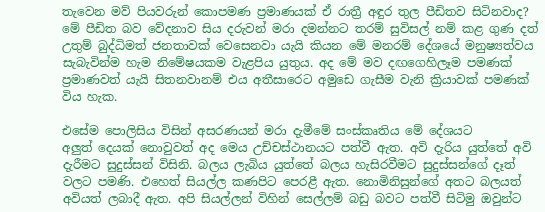තැවෙන මව් පියවරුන් කොපමණ ප්‍රමාණයක් ඒ රාත්‍රී අඳුර තුල පීඩිතව සිටිනවාද? මේ පීඩිත බව වේදනාව සිය දරුවන් මරා දමන්නට තරම් සුවිසල් නම් කළ ගුණ දත් උතුම් බුද්ධිමත් ජනතාවක් වෙසෙනවා යැයි කියන මේ මනරම් දේශයේ මනුෂ්‍යත්වය සැබැවින්ම හැම නිමේෂයකම වැළපිය යුතුය. අද මේ මව දඟගෙහිලෑම පමණක් ප්‍රමාණවත් යැයි සිතනවානම් එය අතීසාරෙට අමුඩෙ ගැසීම වැනි ක්‍රියාවක් පමණක් විය හැක.

එසේම පොලිසිය විසින් අසරණයන් මරා දැමීමේ සංස්කෘතිය මේ දේශයට අලුත් ‍දෙයක් නොවුවත් අද මෙය උච්චස්ථානයට පත්වී ඇත. අවි දැරිය යුත්තේ අවි දැරීමට සුදුස්සන් විසිනි. බලය ලැබිය යුත්තේ බලය හැසිරවීමට සුදුස්සන්ගේ දෑත් වලට පමණි. එහෙත් සියල්ල කණපිට පෙරළී ඇත. නොමිනිසුන්ගේ අතට බලයත් අවියත් ලබාදී ඇත. අපි සියල්ලන් විහින් සෙල්ලම් බඩු බවට පත්වී සිටිමු ඔවු‍න්ට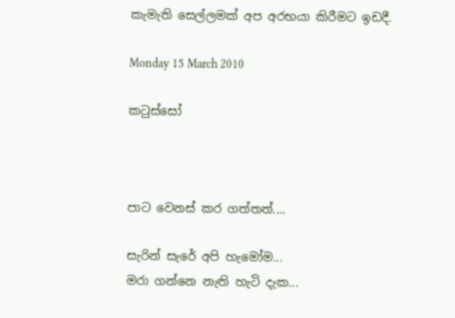කැමැති සෙල්ලමක් අප අරභයා කිරීමට ඉඩදී.

Monday 15 March 2010

කටුස්සෝ



පාට වෙනස් කර ගත්තත්....

සැරින් සැරේ අපි හැමෝම...
මරා ගන්නෙ නැති හැටි දැක...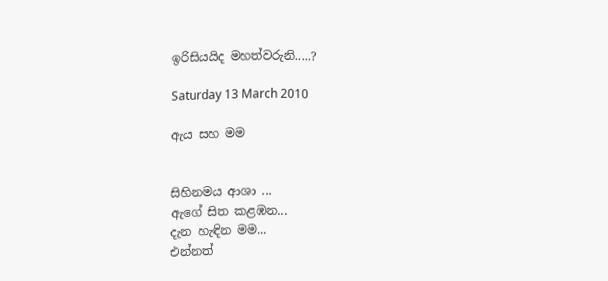ඉරිසියයිද මහත්වරුනි.....?

Saturday 13 March 2010

ඇය සහ මම


සිහිනමය ආශා ...
ඇගේ සිත කළඹන...
දැන හැඳින මම...
එන්නත්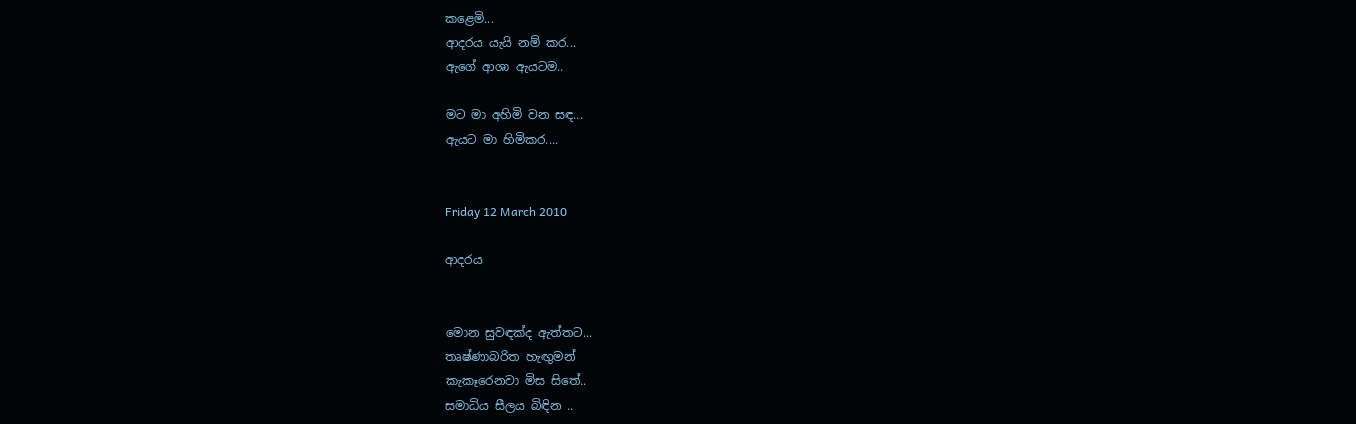කළෙමි...
ආදරය යැයි නම් කර...
ඇගේ ආශා ඇයටම..

මට මා අහිමි වන සඳ...
ඇයට මා හිමිකර....


Friday 12 March 2010

ආදරය


මොන සුවඳක්ද ඇත්තට...
තෘෂ්ණාබරිත හැඟුමන්
කැකෑරෙනවා මිස සිතේ..
සමාධිය සීලය බිඳින ..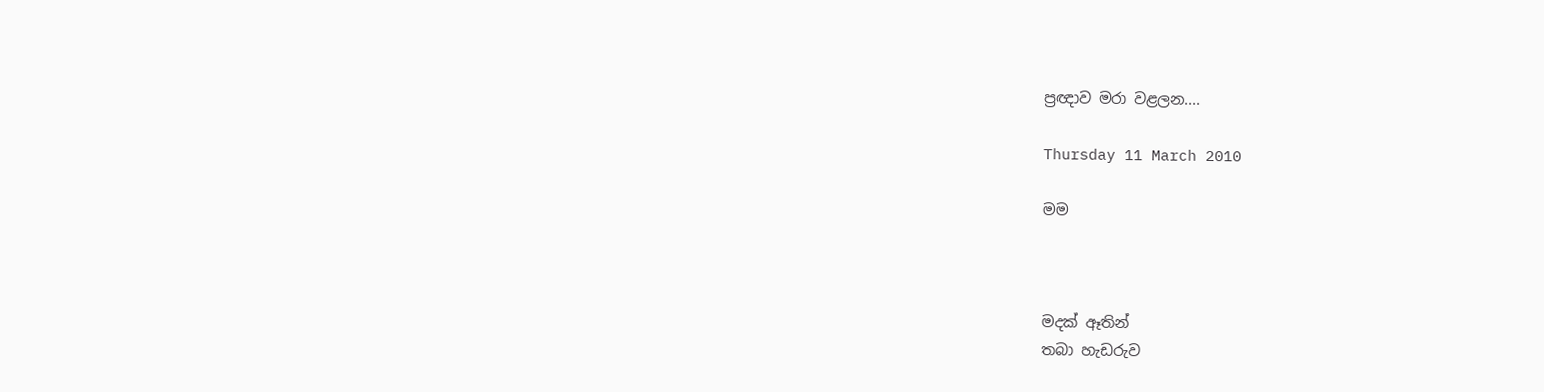ප්‍රඥාව මරා වළලන....

Thursday 11 March 2010

මම



මදක් ඈතින්
තබා හැඩරුව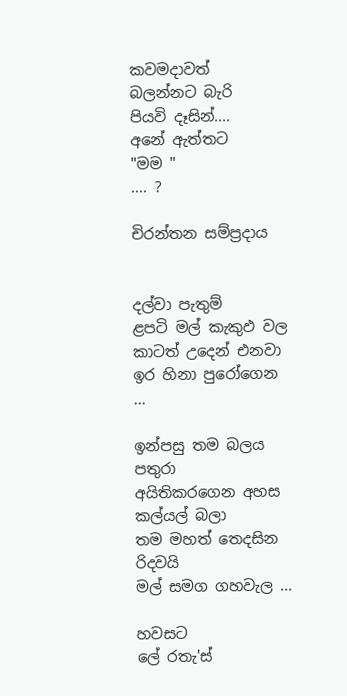කවමදාවත්
බලන්නට බැරි
පියවි දෑසින්....
අනේ ඇත්තට
"මම "
.... ?

චිරන්තන සම්ප්‍රදාය


දල්වා පැතුම්
ළපටි මල් කැකුඵ වල
කාටත් උදෙන් එනවා
ඉර හිනා පුරෝගෙන ...

ඉන්පසු තම බලය පතුරා
අයිතිකරගෙන අහස
කල්යල් බලා
තම මහත් තෙදසින
රිදවයි
මල් සමග ගහවැල ...

හවසට
ලේ රතැ'ස්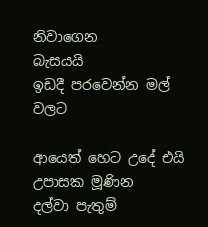නිවාගෙන
බැසයයි
ඉඩදී පරවෙන්න මල් වලට

ආයෙත් හෙට උදේ එයි
උපාසක මූණින
දල්වා පැතුම්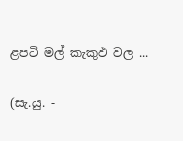ළපටි මල් කැකුඵ වල ...

(සැ.යු. -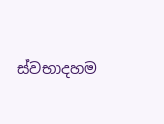ස්වභාදහම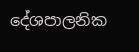දේශපාලනික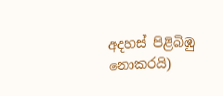අදහස් පිළිබිඹු
නොකරයි)